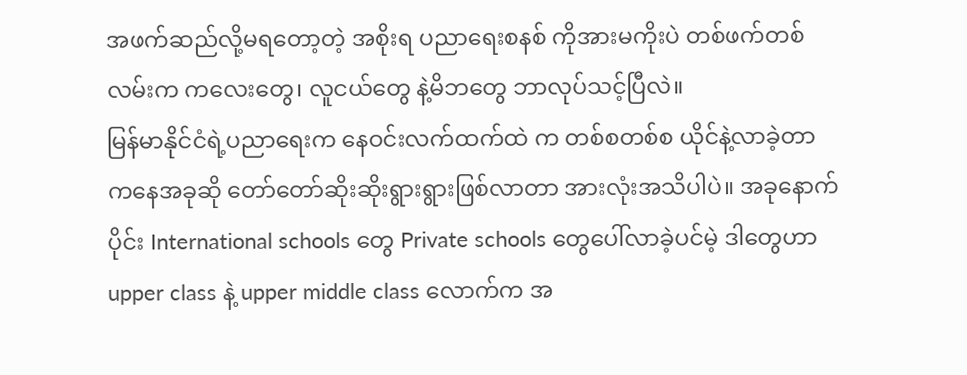အဖက်ဆည်လို့မရတော့တဲ့ အစိုးရ ပညာရေးစနစ် ကိုအားမကိုးပဲ တစ်ဖက်တစ်လမ်းက ကလေးတွေ၊ လူငယ်တွေ နဲ့မိဘတွေ ဘာလုပ်သင့်ပြီလဲ။
မြန်မာနိုင်ငံရဲ့ပညာရေးက နေဝင်းလက်ထက်ထဲ က တစ်စတစ်စ ယိုင်နဲ့လာခဲ့တာ ကနေအခုဆို တော်တော်ဆိုးဆိုးရွားရွားဖြစ်လာတာ အားလုံးအသိပါပဲ။ အခုနောက်ပိုင်း International schools တွေ Private schools တွေပေါ်လာခဲ့ပင်မဲ့ ဒါတွေဟာ upper class နဲ့ upper middle class လောက်က အ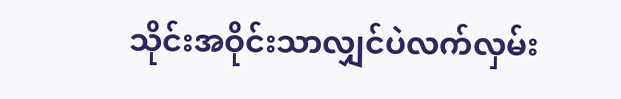သိုင်းအဝိုင်းသာလျှင်ပဲလက်လှမ်း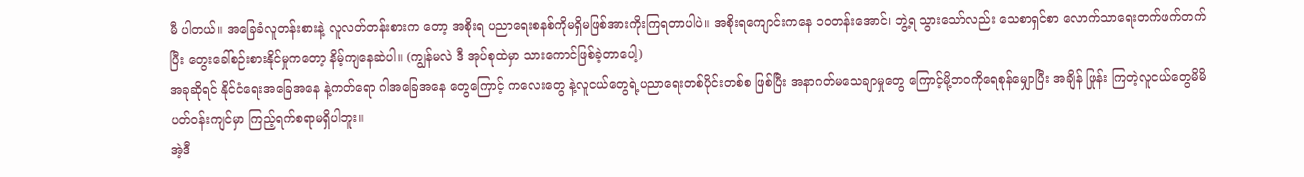မီ ပါတယ်။ အခြေခံလူတန်းစားနဲ့ လူလတ်တန်းစားက တော့ အစိုးရ ပညာရေးစနစ်ကိုမရှိမဖြစ်အားကိုးကြရတာပါပဲ။ အစိုးရကျောင်းကနေ ၁၀တန်းအောင်၊ ဘွဲ့ရ သွားသော်လည်း သေစာရှင်စာ လောက်သာရေးတက်ဖက်တက်ပြီး တွေးခေါ်စဉ်းစားနိုင်မှုကတော့ နိမ့်ကျနေဆဲပါ။ (ကျွန်မလဲ ဒီ အုပ်စုထဲမှာ သားကောင်ဖြစ်ခဲ့တာပေါ့)
အခုဆိုရင် နိုင်ငံရေးအခြေအနေ နဲ့ကတ်ရော ဂါအခြေအနေ တွေကြောင့် ကလေးတွေ နဲ့လူငယ်တွေရဲ့ပညာရေးတစ်ပိုင်းတစ်စ ဖြစ်ပြီး အနာဂတ်မသေချာမှုတွေ ကြောင့်မို့ဘဝကိုရေစုန်မျှောပြီး အချိန် ဖြုန်း ကြတဲ့လူငယ်တွေမိမိပတ်ဝန်းကျင်မှာ ကြည့်ရက်စရာမရှိပါဘူး။
အဲ့ဒီ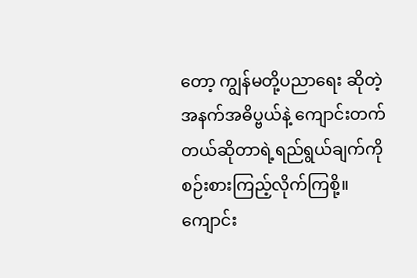တော့ ကျွန်မတို့ပညာရေး ဆိုတဲ့ အနက်အဓိပ္ဗယ်နဲ့ ကျောင်းတက်တယ်ဆိုတာရဲ့ရည်ရွယ်ချက်ကိုစဉ်းစားကြည့်လိုက်ကြစို့။
ကျောင်း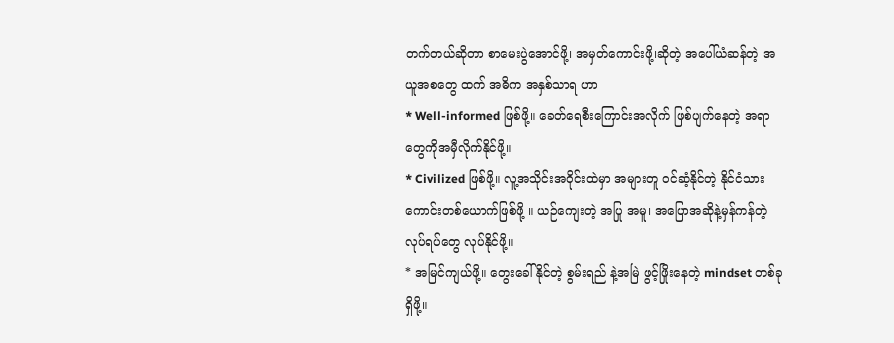တက်တယ်ဆိုတာ စာမေးပွဲအောင်ဖို့၊ အမှတ်ကောင်းဖို့၊ဆိုတဲ့ အပေါ်ယံဆန်တဲ့ အယူအစတွေ ထက် အဓိက အနှစ်သာရ ဟာ
* Well-informed ဖြစ်ဖို့။ ခေတ်ရေစီးကြောင်းအလိုက် ဖြစ်ပျက်နေတဲ့ အရာတွေကိုအမှီလိုက်နိုင်ဖို့။
* Civilized ဖြစ်ဖို့။ လူ့အသိုင်းအဝိုင်းထဲမှာ အများတူ ဝင်ဆံ့နိုင်တဲ့ နိုင်ငံသားကောင်းတစ်ယောက်ဖြစ်ဖို့ ။ ယဉ်ကျေးတဲ့ အပြု အမူ၊ အပြောအဆိုနဲ့မှန်ကန်တဲ့ လုပ်ရပ်တွေ လုပ်နိုင်ဖို့။
* အမြင်ကျယ်ဖို့။ တွေးခေါ်နိုင်တဲ့ စွမ်းရည် နဲ့အမြဲ ဖွင့်ဖြိုးနေတဲ့ mindset တစ်ခုရှိဖို့။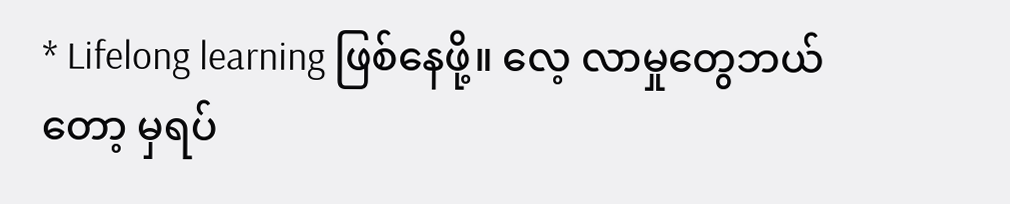* Lifelong learning ဖြစ်နေဖို့။ လေ့ လာမှုတွေဘယ်တော့ မှရပ်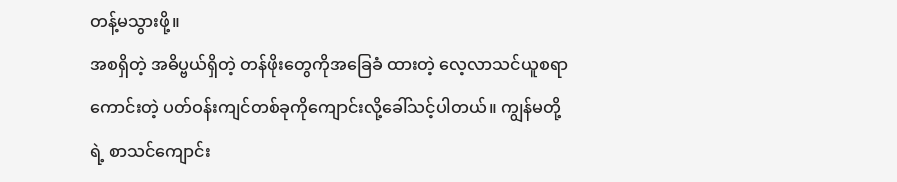တန့်မသွားဖို့။
အစရှိတဲ့ အဓိပ္ဗယ်ရှိတဲ့ တန်ဖိုးတွေကိုအခြေခံ ထားတဲ့ လေ့လာသင်ယူစရာကောင်းတဲ့ ပတ်ဝန်းကျင်တစ်ခုကိုကျောင်းလို့ခေါ်သင့်ပါတယ်။ ကျွန်မတို့ရဲ့ စာသင်ကျောင်း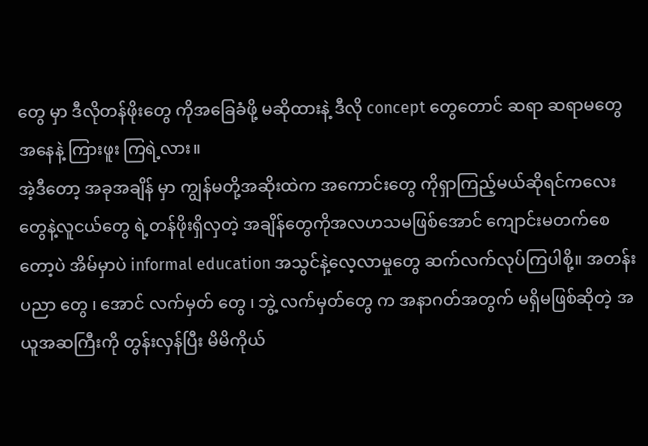တွေ မှာ ဒီလိုတန်ဖိုးတွေ ကိုအခြေခံဖို့ မဆိုထားနဲ့ ဒီလို concept တွေတောင် ဆရာ ဆရာမတွေ အနေနဲ့ ကြားဖူး ကြရဲ့လား။
အဲ့ဒီတော့ အခုအချိန် မှာ ကျွန်မတို့အဆိုးထဲက အကောင်းတွေ ကိုရှာကြည့်မယ်ဆိုရင်ကလေးတွေနဲ့လူငယ်တွေ ရဲ့တန်ဖိုးရှိလှတဲ့ အချိန်တွေကိုအလဟသမဖြစ်အောင် ကျောင်းမတက်စေတော့ပဲ အိမ်မှာပဲ informal education အသွင်နဲ့လေ့လာမှုတွေ ဆက်လက်လုပ်ကြပါစို့။ အတန်းပညာ တွေ ၊ အောင် လက်မှတ် တွေ ၊ ဘွဲ့ လက်မှတ်တွေ က အနာဂတ်အတွက် မရှိမဖြစ်ဆိုတဲ့ အယူအဆကြီးကို တွန်းလှန်ပြီး မိမိကိုယ်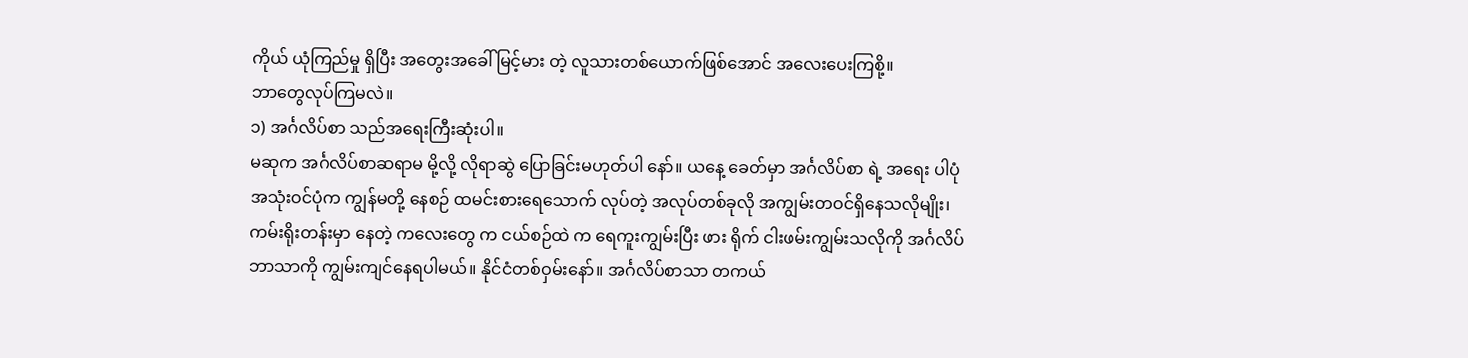ကိုယ် ယုံကြည်မှု ရှိပြီး အတွေးအခေါ် မြင့်မား တဲ့ လူသားတစ်ယောက်ဖြစ်အောင် အလေးပေးကြစို့။
ဘာတွေလုပ်ကြမလဲ။
၁) အင်္ဂလိပ်စာ သည်အရေးကြီးဆုံးပါ။
မဆုက အင်္ဂလိပ်စာဆရာမ မို့လို့ လိုရာဆွဲ ပြောခြင်းမဟုတ်ပါ နော်။ ယနေ့ ခေတ်မှာ အင်္ဂလိပ်စာ ရဲ့ အရေး ပါပုံ အသုံးဝင်ပုံက ကျွန်မတို့ နေစဉ် ထမင်းစားရေသောက် လုပ်တဲ့ အလုပ်တစ်ခုလို အကျွမ်းတဝင်ရှိနေသလိုမျိုး၊ ကမ်းရိုးတန်းမှာ နေတဲ့ ကလေးတွေ က ငယ်စဉ်ထဲ က ရေကူးကျွမ်းပြီး ဖား ရိုက် ငါးဖမ်းကျွမ်းသလိုကို အင်္ဂလိပ် ဘာသာကို ကျွမ်းကျင်နေရပါမယ်။ နိုင်ငံတစ်ဝှမ်းနော်။ အင်္ဂလိပ်စာသာ တကယ်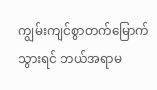ကျွမ်းကျင်စွာတက်မြောက်သွားရင် ဘယ်အရာမ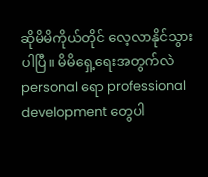ဆိုမိမိကိုယ်တိုင် လေ့လာနိုင်သွားပါပြီ။ မိမိရှေ့ရေးအတွက်လဲ personal ရော professional development တွေပါ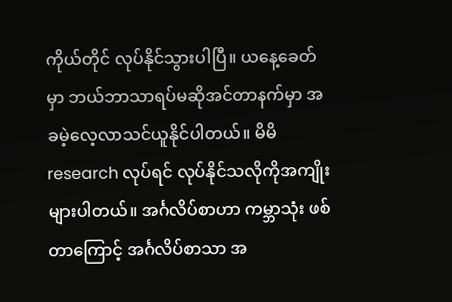ကိုယ်တိုင် လုပ်နိုင်သွားပါပြီ။ ယနေ့ခေတ်မှာ ဘယ်ဘာသာရပ်မဆိုအင်တာနက်မှာ အခမဲ့လေ့လာသင်ယူနိုင်ပါတယ်။ မိမိ research လုပ်ရင် လုပ်နိုင်သလိုကိုအကျိုးများပါတယ်။ အင်္ဂလိပ်စာဟာ ကမ္ဘာသုံး ဖစ်တာကြောင့် အင်္ဂလိပ်စာသာ အ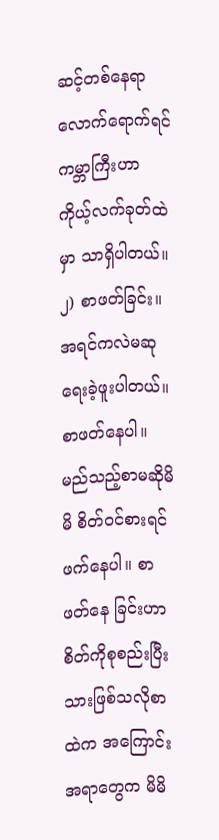ဆင့်တစ်နေရာလောက်ရောက်ရင် ကမ္ဘာကြီးဟာ ကိုယ့်လက်ခုတ်ထဲမှာ သာရှိပါတယ်။
၂) စာဖတ်ခြင်း။
အရင်ကလဲမဆုရေးခဲ့ဖူးပါတယ်။ စာဖတ်နေပါ။ မည်သည့်စာမဆိုမိမိ စိတ်ဝင်စားရင် ဖက်နေပါ။ စာဖတ်နေ ခြင်းဟာ စိတ်ကိုစုစည်းပြီးသားဖြစ်သလိုစာထဲက အကြောင်းအရာတွေက မိမိ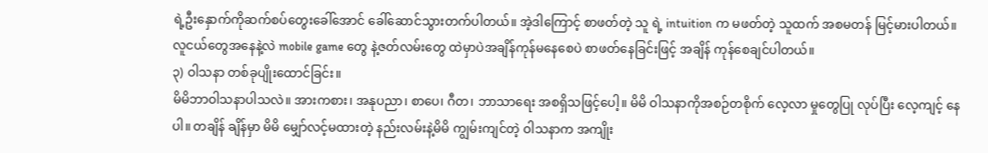ရဲ့ဦးနှောက်ကိုဆက်စပ်တွေးခေါ်အောင် ခေါ်ဆောင်သွားတက်ပါတယ်။ အဲ့ဒါကြောင့် စာဖတ်တဲ့ သူ ရဲ့ intuition က မဖတ်တဲ့ သူထက် အစမတန် မြင့်မားပါတယ်။ လူငယ်တွေအနေနဲ့လဲ mobile game တွေ နဲ့ဇတ်လမ်းတွေ ထဲမှာပဲအချိန်ကုန်မနေစေပဲ စာဖတ်နေခြင်းဖြင့် အချိန် ကုန်စေချင်ပါတယ်။
၃) ဝါသနာ တစ်ခုပျိုးထောင်ခြင်း။
မိမိဘာဝါသနာပါသလဲ။ အားကစား၊ အနုပညာ၊ စာပေ၊ ဂီတ၊ ဘာသာရေး အစရှိသဖြင့်ပေါ့။ မိမိ ဝါသနာကိုအစဉ်တစိုက် လေ့လာ မှုတွေပြု လုပ်ပြီး လေ့ကျင့် နေပါ။ တချိန် ချိန်မှာ မိမိ မျှော်လင့်မထားတဲ့ နည်းလမ်းနဲ့မိမိ ကျွမ်းကျင်တဲ့ ဝါသနာက အကျိုး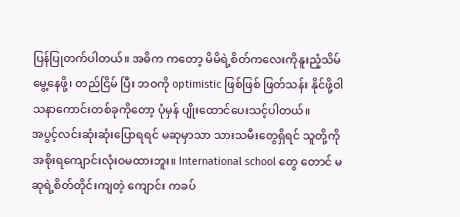ပြန်ပြုတက်ပါတယ်။ အဓိက ကတော့ မိမိရဲ့စိတ်ကလေးကိုနူးညံ့သိမ်မွေ့နေဖို့၊ တည်ငြိမ် ပြီး ဘဝကို optimistic ဖြစ်ဖြစ် ဖြတ်သန်း နိုင်ဖို့ဝါသနာကောင်းတစ်ခုကိုတော့ ပုံမှန် ပျိုးထောင်ပေးသင့်ပါတယ်။
အပွင့်လင်းဆုံးဆုံးပြောရရင် မဆုမှာသာ သားသမီးတွေရှိရင် သူတို့ကိုအစိုးရကျောင်းလုံးဝမထားဘူး။ International school တွေ တောင် မဆုရဲ့စိတ်တိုင်းကျတဲ့ ကျောင်း ကခပ်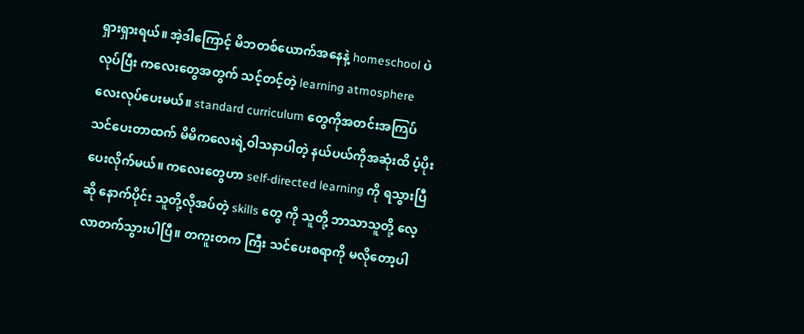ရှားရှားရယ်။ အဲ့ဒါကြောင့် မိဘတစ်ယောက်အနေနဲ့ homeschool ပဲလုပ်ပြီး ကလေးတွေအတွက် သင့်တင့်တဲ့ learning atmosphere လေးလုပ်ပေးမယ်။ standard curriculum တွေကိုအတင်းအကြပ် သင်ပေးတာထက် မိမိကလေးရဲ့ဝါသနာပါတဲ့ နယ်ပယ်ကိုအဆုံးထိ ပံ့ပိုးပေးလိုက်မယ်။ ကလေးတွေဟာ self-directed learning ကို ရသွားပြီဆို နောက်ပိုင်း သူတို့လိုအပ်တဲ့ skills တွေ ကို သူတို့ ဘာသာသူတို့ လေ့လာတက်သွားပါပြီ။ တကူးတက ကြီး သင်ပေးစရာကို မလိုတော့ပါ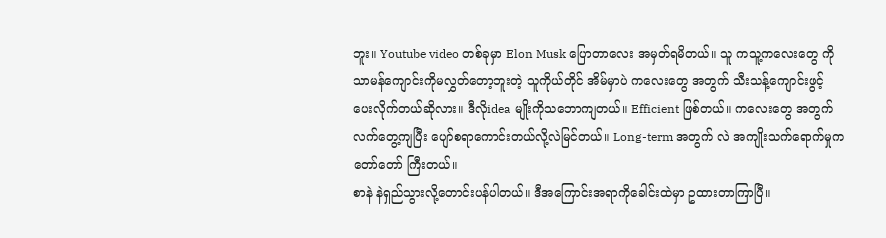ဘူး။ Youtube video တစ်ခုမှာ Elon Musk ပြောတာလေး အမှတ်ရမိတယ်။ သူ ကသူ့ကလေးတွေ ကိုသာမန်ကျောင်းကိုမလွှတ်တော့ဘူးတဲ့ သူကိုယ်တိုင် အိမ်မှာပဲ ကလေးတွေ အတွက် သီးသန့်ကျောင်းဖွင့် ပေးလိုက်တယ်ဆိုလား။ ဒီလိုidea မျိုးကိုသဘောကျတယ်။ Efficient ဖြစ်တယ်။ ကလေးတွေ အတွက် လက်တွေ့ကျပြီး ပျော်စရာကောင်းတယ်လို့လဲမြင်တယ်။ Long-term အတွက် လဲ အကျိုးသက်ရောက်မှုကတော်တော် ကြီးတယ်။
စာနဲ နဲရှည်သွားလို့တောင်းပန်ပါတယ်။ ဒီအကြောင်းအရာကိုခေါင်းထဲမှာ ဥထားတာကြာပြီ။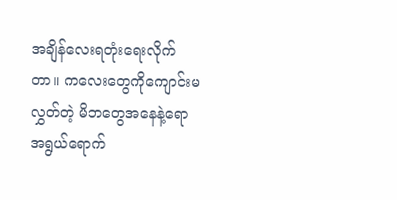အချိန်လေးရတုံးရေးလိုက်တာ။ ကလေးတွေကိုကျောင်းမလွှတ်တဲ့ မိဘတွေအနေနဲ့ရော အရွယ်ရောက်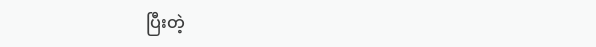ပြီးတဲ့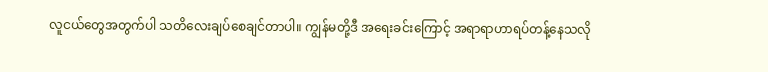လူငယ်တွေအတွက်ပါ သတိလေးချပ်စေချင်တာပါ။ ကျွန်မတို့ဒီ အရေးခင်းကြောင့် အရာရာဟာရပ်တန့်နေသလို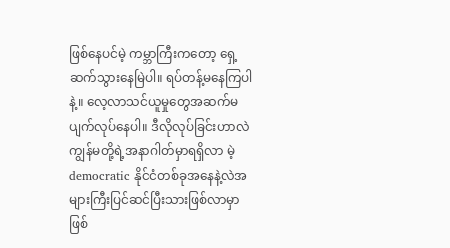ဖြစ်နေပင်မဲ့ ကမ္ဘာကြီးကတော့ ရှေ့ဆက်သွားနေမြဲပါ။ ရပ်တန့်မနေကြပါနဲ့။ လေ့လာသင်ယူမှုတွေအဆက်မပျက်လုပ်နေပါ။ ဒီလိုလုပ်ခြင်းဟာလဲကျွန်မတို့ရဲ့အနာဂါတ်မှာရရှိလာ မဲ့ democratic နိုင်ငံတစ်ခုအနေနဲ့လဲအများကြီးပြင်ဆင်ပြီးသားဖြစ်လာမှာဖြစ်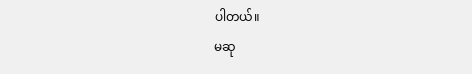ပါတယ်။
မဆု